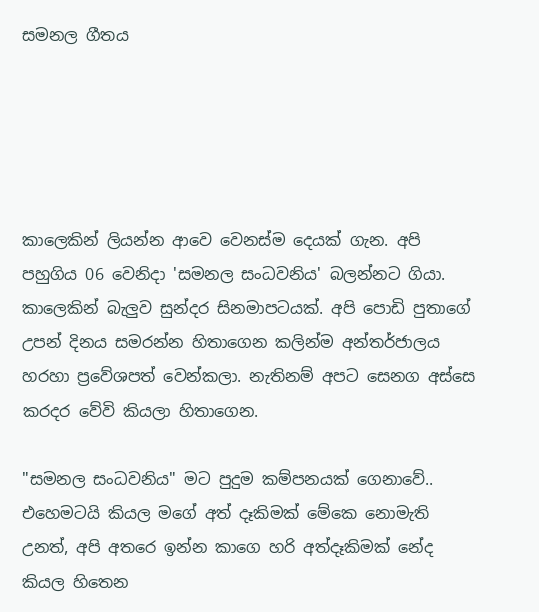සමනල ගීතය





කාලෙකින් ලියන්න ආවෙ වෙනස්ම දෙයක් ගැන. අපි පහුගිය 06 වෙනිදා 'සමනල සංධවනිය' බලන්නට ගියා. කාලෙකින් බැලුව සුන්දර සිනමාපටයක්. අපි පොඩි පුතාගේ උපන් දිනය සමරන්න හිතාගෙන කලින්ම අන්තර්ජාලය හරහා ප්‍රවේශපත් වෙන්කලා. නැතිනම් අපට සෙනග අස්සෙ කරදර වේවි කියලා හිතාගෙන.

"සමනල සංධවනිය" මට පුදුම කම්පනයක් ගෙනාවේ.. එහෙමටයි කියල මගේ අත් දෑකිමක් මේකෙ නොමැති උනත්, අපි අතරෙ ඉන්න කාගෙ හරි අත්දෑකිමක් නේද කියල හිතෙන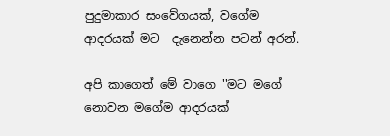පුදුමාකාර සංවේගයක්, වගේම ආදරයක් මට  දැනෙන්න පටන් අරන්.

අපි කාගෙත් මේ වාගෙ ''මට මගේ නොවන මගේම ආදරයක්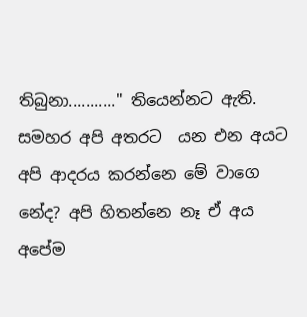තිබුනා..........." තියෙන්නට ඇති. සමහර අපි අතරට  යන එන අයට අපි ආදරය කරන්නෙ මේ වාගෙ නේද? අපි හිතන්නෙ නෑ ඒ අය අපේම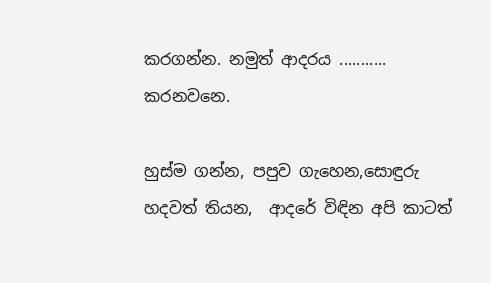කරගන්න. නමුත් ආදරය ...........  කරනවනෙ.

හුස්ම ගන්න, පපුව ගැහෙන,සොඳුරු හදවත් තියන,  ආදරේ විඳින අපි කාටත්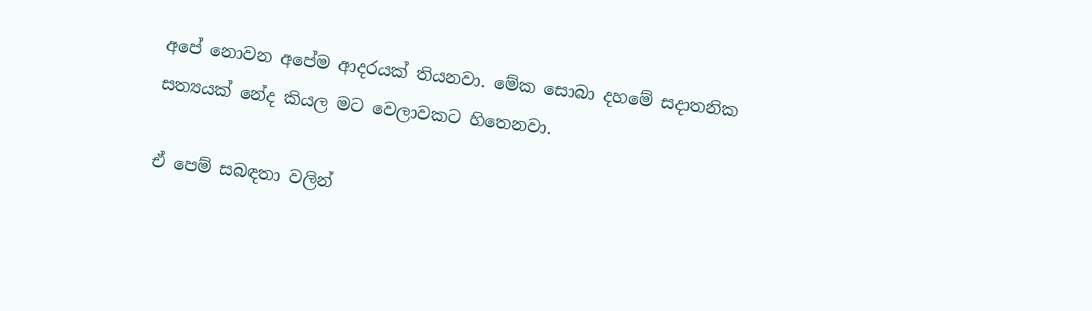අපේ නොවන අපේම ආදරයක් තියනවා. මේක සොබා දහමේ සදාතනික සත්‍යයක් නේද කියල මට වෙලාවකට හිතෙනවා.

ඒ පෙම් සබඳතා වලින්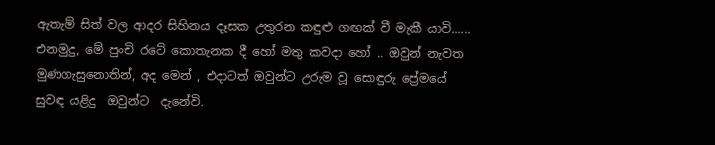ඇතැම් සිත් වල ආදර සිහිනය දෑසක උතුරන කඳුළු ගඟක් වී මැකී යාවි......  එනමුදු, මේ පුංචි රටේ කොතැනක දී ‍හෝ මතු කවදා හෝ .. ඔවුන් නැවත මුණගැසුනොතින්, අද මෙන් , එදාටත් ඔවුන්ට උරුම වූ සොඳුරු ප්‍රේමයේ සුවඳ යළිදු  ඔවුන්ට  දැනේවි.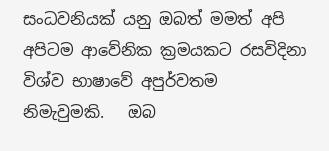සංධවනියක් යනු ඔබත් මමත් අපි අපිටම ආවේනික ක්‍රමයකට රසවිදිනා විශ්ව භාෂාවේ අපුර්වතම  නිමැවුමකි.   ඔබ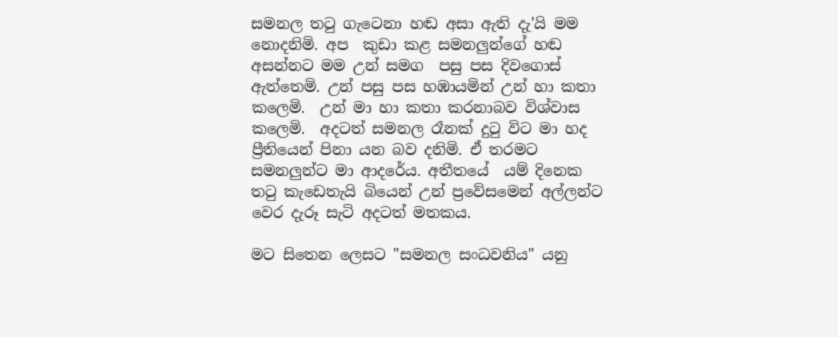සමනල තටු ගැටෙනා හඬ අසා ඇති දැ'යි මම නොදනිමි. අප  කුඩා කළ සමනලුන්ගේ හඬ අසන්නට මම උන් සමග  පසු පස දිවගොස් ඇත්තෙමි. උන් පසු පස හඹායමින් උන් හා කතා කලෙමි.  උන් මා හා කතා කරනාබව විශ්වාස කලෙමි.  අදටත් සමනල රෑනක් දුටු විට මා හද ප්‍රීතියෙන් පිනා යන බව දනිමි. ඒ තරමට සමනලුන්ට මා ආදරේය. අතීතයේ  යම් දිනෙක තටු කැඩෙතැයි බියෙන් උන් ප්‍රවේසමෙන් අල්ලන්ට වෙර දැරූ සැටි අදටත් මතකය.

මට සිතෙන ලෙසට "සමනල සංධවනිය" යනු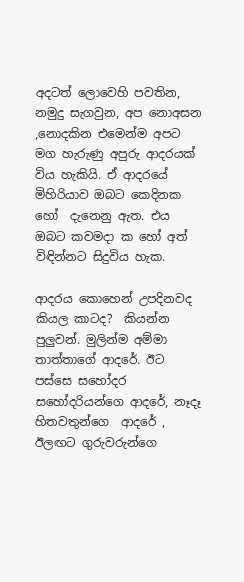අදටත් ලොවෙහි පවතින, නමුදු සැගවුන, අප නොඅසන ,නොදකින එමෙන්ම අපට මග හැරුණු අපුරු ආදරයක් විය හැකියි. ඒ ආදරයේ මිහිරියාව ඔබට කෙදිනක හෝ  දැනෙනු ඇත. එය ඔබට කවමදා ක හෝ අත් විඳින්නට සිදුවිය හැක.

ආදරය කොහෙන් උපදිනවද කියල කාටද?  කියන්න පුලුවන්. මුලින්ම අම්මා තාත්තාගේ ආදරේ. ඊට පස්සෙ සහෝදර සහෝදරියන්ගෙ ආදරේ, නෑදෑ හිතවතුන්ගෙ  ආදරේ , ඊලඟට ගුරුවරුන්ගෙ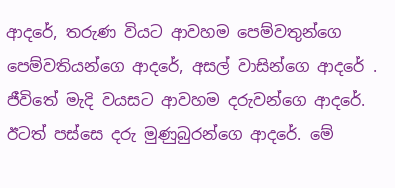ආදරේ, තරුණ වියට ආවහම පෙම්වතුන්ගෙ පෙම්වතියන්ගෙ ආදරේ, අසල් වාසින්ගෙ ආදරේ .    ජීවිතේ මැදි වයසට ආවහම දරුවන්ගෙ ආදරේ. ඊටත් පස්සෙ දරු මුණුබුරන්ගෙ ආදරේ. මේ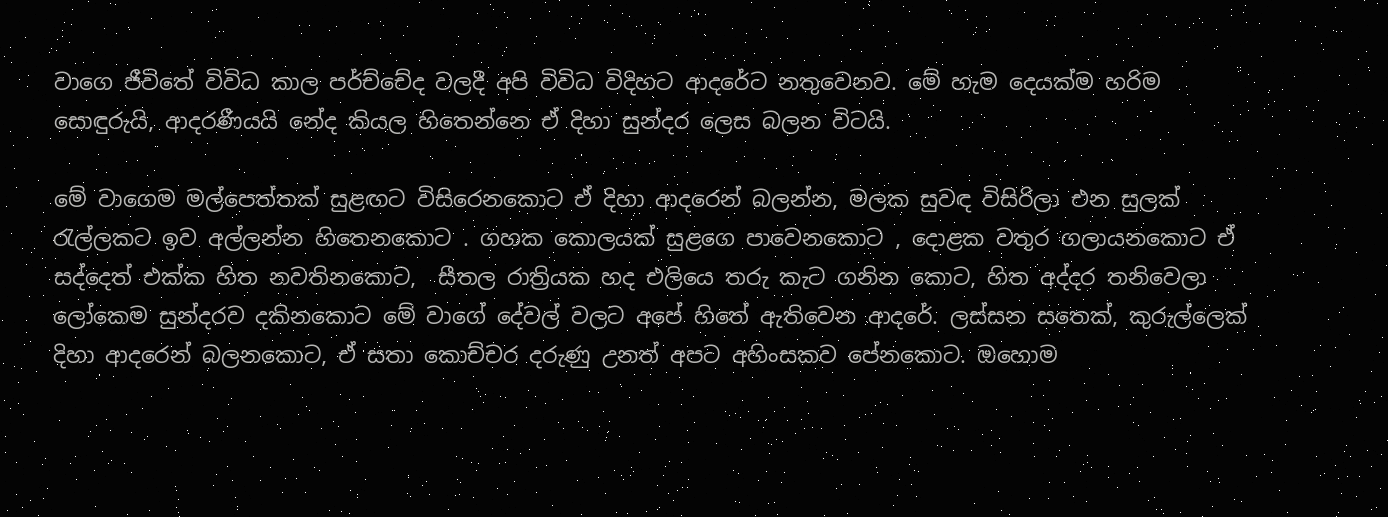වාගෙ ජීවිතේ විවිධ කාල පර්ච්චේද වලදී අපි විවිධ විදිහට ආදරේට නතුවෙනව. මේ හැම දෙයක්ම හරිම සොඳුරුයි, ආදරණීයයි නේද කියල හිතෙන්නෙ ඒ දිහා සුන්දර ලෙස බලන විටයි.

මේ වාගෙම මල්පෙත්තක් සුළඟට විසිරෙනකොට ඒ දිහා ආදරෙන් බලන්න, මලක සුවඳ විසිරිලා එන සුලක් රැල්ලකට ඉව අල්ලන්න හිතෙනකොට . ගහක කොලයක් සුළගෙ පාවෙනකොට , දොළක වතුර ගලායනකොට ඒ සද්දෙත් එක්ක හිත නවතිනකොට,  සීතල රාත්‍රියක හද එලියෙ තරු කැට ගනින කොට, හිත අද්දර තනිවෙලා ලෝකෙම සුන්දරව දකිනකොට මේ වාගේ දේවල් වලට අපේ හිතේ ඇතිවෙන ආදරේ. ලස්සන සතෙක්, කුරුල්ලෙක් දිහා ආදරෙන් බලනකොට, ඒ සතා කොච්චර දරුණු උනත් අපට අහිංසකව පේනකොට. ඔහොම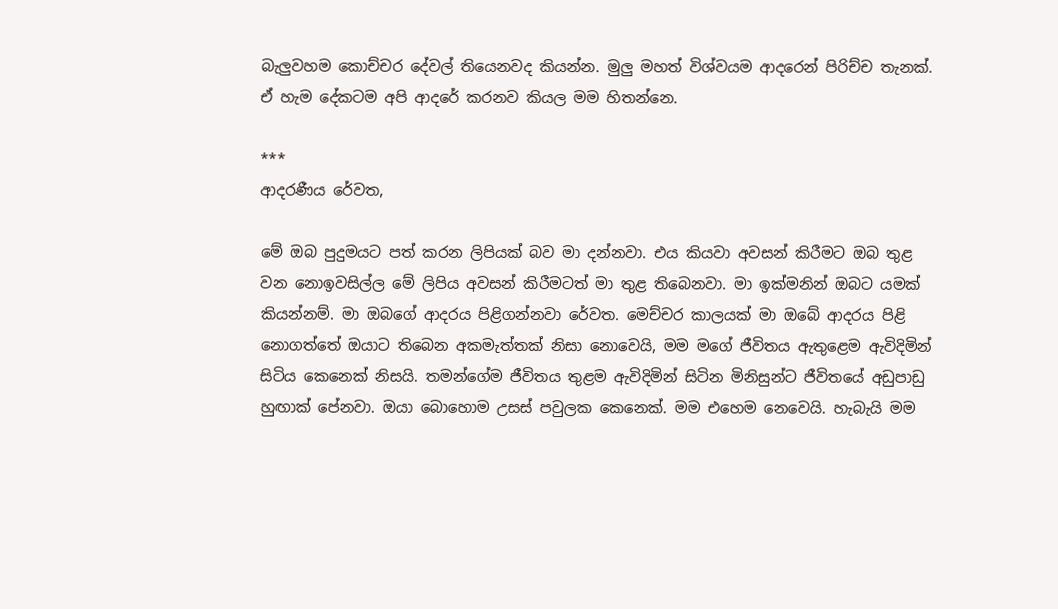බැලුවහම කොච්චර දේවල් තියෙනවද කියන්න. මුලු මහත් විශ්වයම ආදරෙන් පිරිච්ච තැනක්. ඒ හැම දේකටම අපි ආදරේ කරනව කියල මම හිතන්නෙ.

***
ආදරණීය රේවත,

මේ ඔබ පුදුමයට පත් කරන ලිපියක් බව මා දන්නවා. එය කියවා අවසන් කිරීමට ඔබ තුළ වන නොඉවසිල්ල මේ ලිපිය අවසන් කිරීමටත් මා තුළ තිබෙනවා. මා ඉක්මනින් ඔබට යමක් කියන්නම්. මා ඔබගේ ආදරය පිළිගන්නවා රේවත. මෙච්චර කාලයක් මා ඔබේ ආදරය පිළි නොගත්තේ ඔයාට තිබෙන අකමැත්තක් නිසා නොවෙයි, මම මගේ ජීවිතය ඇතුළෙම ඇවිදිමින් සිටිය කෙනෙක් නිසයි. තමන්ගේම ජීවිතය තුළම ඇවිදිමින් සිටින මිනිසුන්ට ජීවිතයේ අඩුපාඩු හුඟාක් පේනවා. ඔයා බොහොම උසස් පවුලක කෙනෙක්. මම එහෙම නෙවෙයි. හැබැයි මම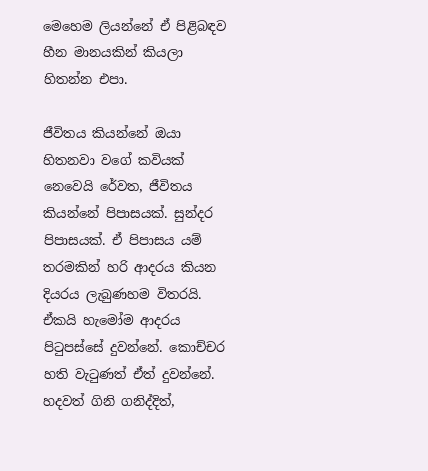මෙහෙම ලියන්නේ ඒ පිළිබඳව හීන මානයකින් කියලා හිතන්න එපා.

ජීවිතය කියන්නේ ඔයා හිතනවා වගේ කවියක් නෙවෙයි රේවත, ජීවිතය කියන්නේ පිපාසයක්. සුන්දර පිපාසයක්. ඒ පිපාසය යම් තරමකින් හරි ආදරය කියන දියරය ලැබුණහම විතරයි. ඒකයි හැමෝම ආදරය පිටුපස්සේ දුවන්නේ. කොච්චර හති වැටුණත් ඒත් දුවන්නේ. හදවත් ගිනි ගනිද්දිත්,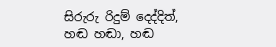සිරුරු රිදුම් දෙද්දිත්, හඬ හඬා, හඬ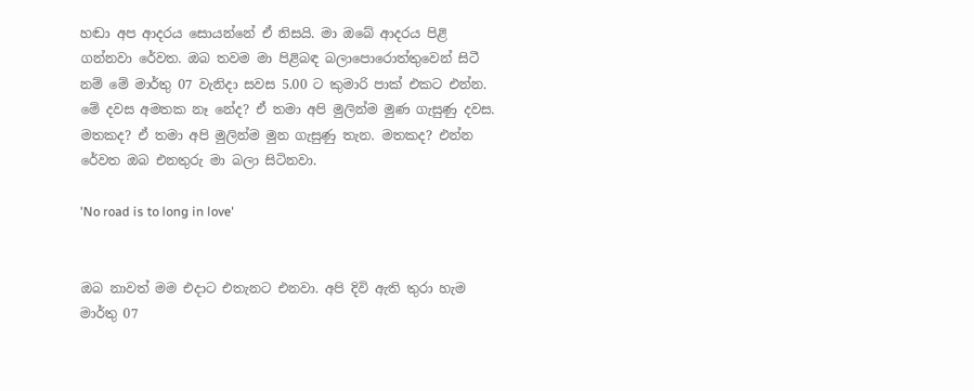හඬා අප ආදරය සොයන්නේ ඒ නිසයි. මා ඔබේ ආදරය පිළි ගන්නවා රේවත. ඔබ තවම මා පිළිබඳ බලාපොරොත්තුවෙන් සිටී නම් මේ මාර්තු 07 වැනිදා සවස 5.00 ට කුමාරි පාක් එකට එන්න. මේ දවස අමතක නෑ නේද? ඒ තමා අපි මුලින්ම මුණ ගැසුණු දවස. මතකද? ඒ තමා අපි මුලින්ම මුන ගැසුණු තැන. මතකද? එන්න රේවත ඔබ එනතුරු මා බලා සිටිනවා.

'No road is to long in love'


ඔබ නාවත් මම එදාට එතැනට එනවා. අපි දිවි ඇති තුරා හැම මාර්තු 07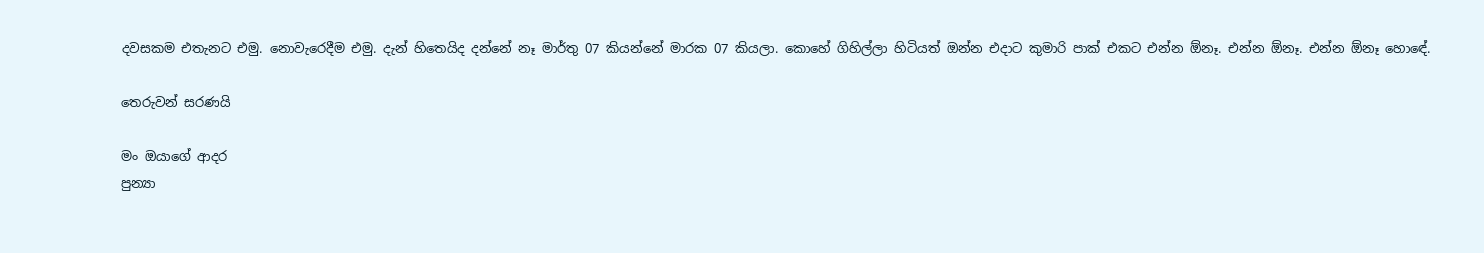දවසකම එතැනට එමු. නොවැරෙදීම එමු. දැන් හිතෙයිද දන්නේ නෑ මාර්තු 07 කියන්නේ මාරක 07 කියලා. කොහේ ගිහිල්ලා හිටියත් ඔන්න එදාට කුමාරි පාක් එකට එන්න ඕනෑ. එන්න ඕනෑ. එන්න ඕනෑ හොඳේ.

තෙරුවන් සරණයි

මං ඔයාගේ ආදර
පුන්‍යා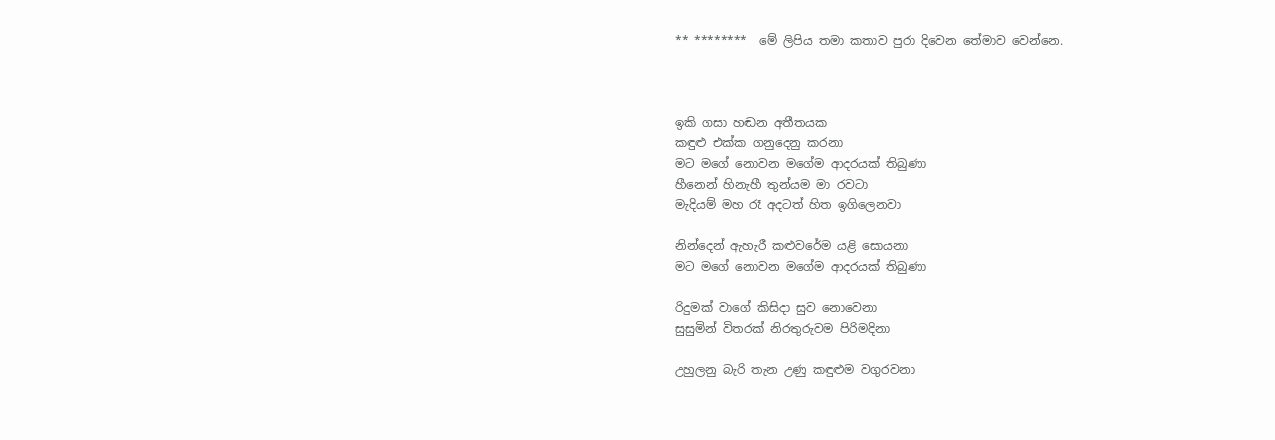** ********  මේ ලිපිය තමා කතාව පුරා දිවෙන තේමාව වෙන්නෙ.



ඉකි ගසා හඬන අතීතයක
කඳුළු එක්ක ගනුදෙනු කරනා
මට මගේ නොවන මගේම ආදරයක් තිබුණා
හීනෙන් හිනැහී තුන්යම මා රවටා
මැදියම් මහ රෑ අදටත් හිත ඉගිලෙනවා

නින්දෙන් ඇහැරී කළුවරේම යළි සොයනා
මට මගේ නොවන මගේම ආදරයක් තිබුණා

රිදුමක් වාගේ කිසිදා සුව නොවෙනා
සුසුමින් විතරක් නිරතුරුවම පිරිමදිනා

උහුලනු බැරි තැන උණු කඳුළුම වගුරවනා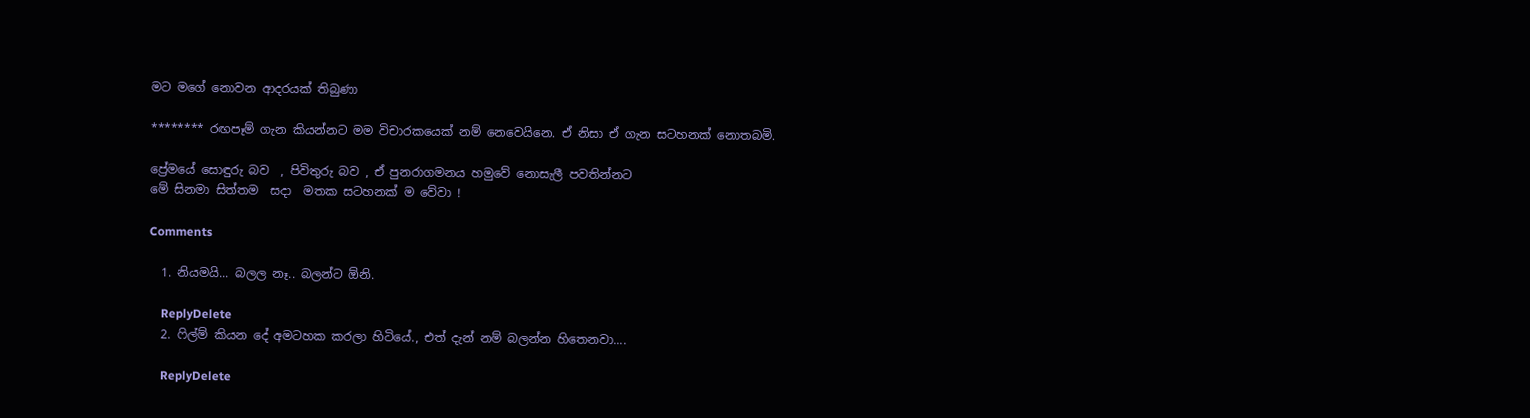මට මගේ නොවන ආදරයක් තිබුණා

******** රඟපෑම් ගැන කියන්නට මම විචාරකයෙක් නම් නෙවෙයිනෙ. ඒ නිසා ඒ ගැන සටහනක් නොතබමි.

ප්‍රේමයේ සොඳුරු බව  , පිවිතුරු බව , ඒ පුනරාගමනය හමුවේ නොසැලී පවතින්නට
මේ සිනමා සිත්තම  සදා  මතක සටහනක් ම වේවා !

Comments

  1. නියමයි... බලල නෑ.. බලන්ට ඕනි.

    ReplyDelete
  2. ෆිල්ම් කියන දේ අමටහක කරලා හිටියේ., එත් දැන් නම් බලන්න හිතෙනවා....

    ReplyDelete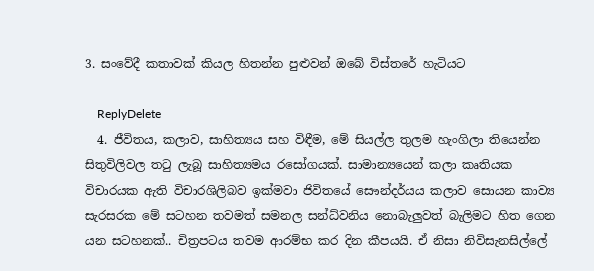3. සංවේදී කතාවක් කියල හිතන්න පුළුවන් ඔබේ විස්තරේ හැටියට

    ReplyDelete
  4. ජීවිතය, කලාව, සාහිත්‍යය සහ විඳීම, මේ සියල්ල තුලම හැංගිලා තියෙන්න සිතුවිලිවල තටු ලැබූ සාහිත්‍යමය රසෝගයක්. සාමාන්‍යයෙන් කලා කෘතියක විචාරයක ඇති විචාරශිලිබව ඉක්මවා ජිවිතයේ සෞන්දර්යය කලාව සොයන කාව්‍ය සැරසරක මේ සටහන තවමත් සමනල සන්ධ්වනිය නොබැලුවත් බැලිමට ‍හිත ගෙන යන සටහනක්.. චිත්‍රපටය තවම ආරම්භ කර දින කීපයයි. ඒ නිසා නිවිසැනසිල්ලේ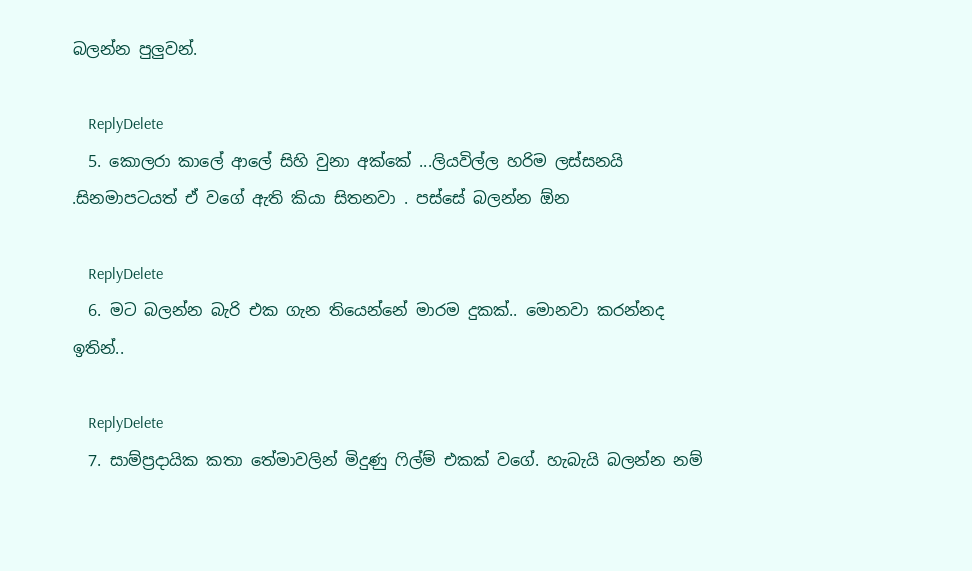බලන්න පුලුවන්.

    ReplyDelete
  5. කොලරා කාලේ ආලේ සිහි වුනා අක්කේ ...ලියවිල්ල හරිම ලස්සනයි .සිනමාපටයත් ඒ වගේ ඇති කියා සිතනවා . පස්සේ බලන්න ඕන

    ReplyDelete
  6. මට බලන්න බැරි එක ගැන තියෙන්නේ මාරම දුකක්.. මොනවා කරන්නද ඉතින්..

    ReplyDelete
  7. සාම්ප්‍රදායික කතා තේමාවලින් මිදුණු ෆිල්ම් එකක් වගේ. හැබැයි බලන්න නම්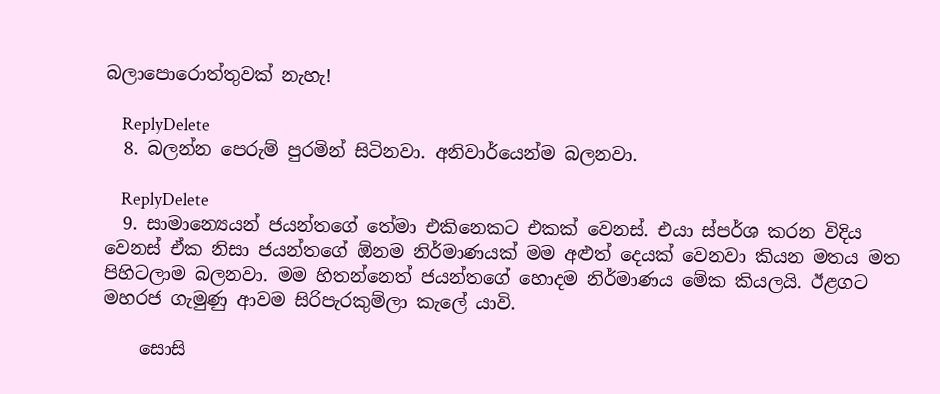බලාපොරොත්තුවක් නැහැ!

    ReplyDelete
  8. බලන්න පෙරුම් පුරමින් සිටිනවා. අනිවාර්යෙන්ම බලනවා.

    ReplyDelete
  9. සාමාන්‍යෙයන් ජයන්තගේ තේමා එකිනෙකට එකක් වෙනස්. එයා ස්පර්ශ කරන විදිය වෙනස් ඒක නිසා ජයන්තගේ ඕනම නිර්මාණයක් මම අළුත් දෙයක් වෙනවා කියන මතය මත පිහිටලාම බලනවා. මම හිතන්නෙත් ජයන්තගේ හොදම නිර්මාණය මේක කියලයි. ඊළගට මහරජ ගැමුණු ආවම සිරිපැරකුම්ලා කැලේ යාවි.

    සොසි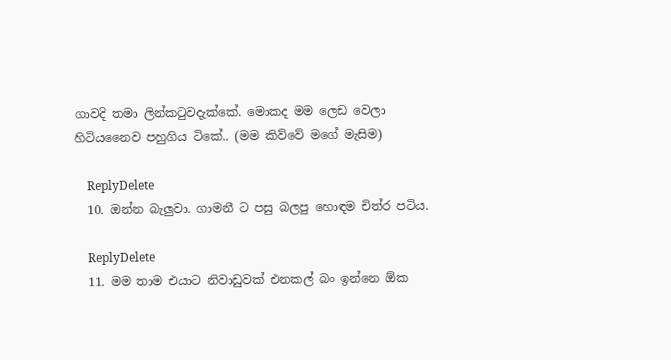ගාවදි තමා ලින්කටුවදැක්කේ. මොකද මම ලෙඩ වෙලා හිටියනෛව පහුගිය ටිකේ.. (මම කිව්වේ මගේ මැසිම)

    ReplyDelete
  10. ඔන්න බැලුවා. ගාමනී ට පසු බලපු හොඳම චිත්ර පටිය.

    ReplyDelete
  11. මම තාම එයාට නිවාඩුවක් එනකල් බං ඉන්නෙ ඕක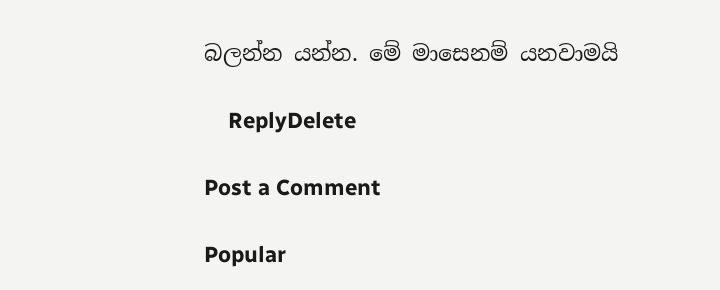බලන්න යන්න. මේ මාසෙනම් යනවාමයි

    ReplyDelete

Post a Comment

Popular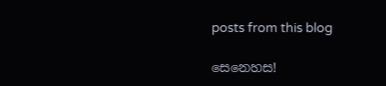posts from this blog

සෙනෙහස!